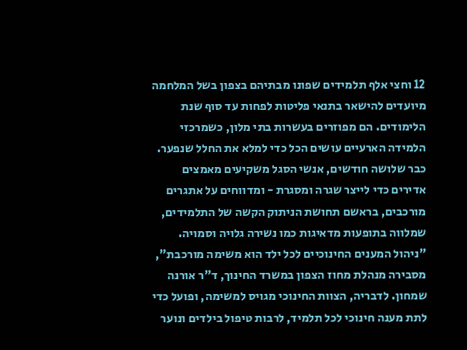12 וחצי אלף תלמידים שפונו מבתיהם בצפון בשל המלחמה מיועדים להישאר בתנאי פליטות לפחות עד סוף שנת הלימודים. הם מפוזרים בעשרות בתי מלון, כשמרכזי הלמידה הארעיים עושים הכל כדי למלא את החלל שנפער. כבר שלושה חודשים, אנשי הסגל משקיעים מאמצים אדירים כדי לייצר שגרה ומסגרת - ומדווחים על אתגרים מורכבים, בראשם תחושת הניתוק הקשה של התלמידים, שמלווה בתופעות מדאיגות כמו נשירה גלויה וסמויה.
"ניהול המענים החינוכיים לכל ילד הוא משימה מורכבת", מסבירה מנהלת מחוז הצפון במשרד החינוך, ד"ר אורנה שמחון. לדבריה, הצוות החינוכי מגויס למשימה, ופועל כדי לתת מענה חינוכי לכל תלמיד, לרבות טיפול בילדים ונוער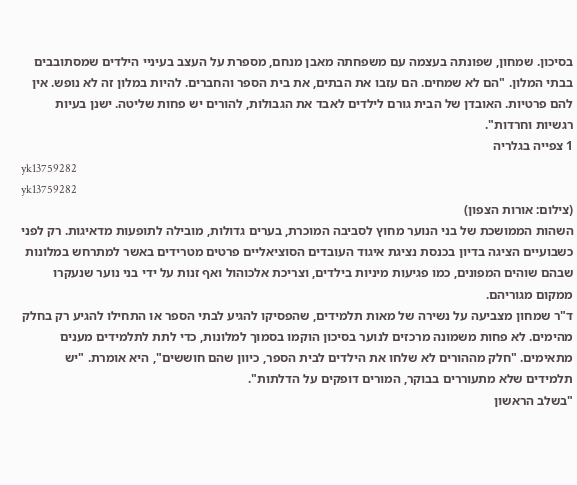בסיכון. שמחון, שפונתה בעצמה עם משפחתה מאבן מנחם, מספרת על העצב בעיניי הילדים שמסתובבים בבתי המלון. "הם לא שמחים. הם עזבו את הבתים, את בית הספר והחברים. להיות במלון זה לא נופש. אין להם פרטיות. האובדן של הבית גורם לילדים לאבד את הגבולות, להורים יש פחות שליטה. ישנן בעיות רגשיות וחרדות".
1 צפייה בגלריה
yk13759282
yk13759282
(צילום: אורות הצפון)
השהות הממושכת של בני הנוער מחוץ לסביבה המוכרת, בערים גדולות, מובילה לתופעות מדאיגות. רק לפני כשבועיים הציגה בדיון בכנסת נציגת איגוד העובדים הסוציאליים פרטים מטרידים באשר למתרחש במלונות שבהם שוהים המפונים, כמו פגיעות מיניות בילדים, וצריכת אלכוהול ואף זנות על ידי בני נוער שנעקרו ממקום מגוריהם.
ד"ר שמחון מצביעה על נשירה של מאות תלמידים, שהפסיקו להגיע לבתי הספר או התחילו להגיע רק בחלק מהימים. לא פחות משמונה מרכזים לנוער בסיכון הוקמו בסמוך למלונות, כדי לתת לתלמידים מענים מתאימים. "חלק מההורים לא שלחו את הילדים לבית הספר, כיוון שהם חוששים", היא אומרת. "יש תלמידים שלא מתעוררים בבוקר, המורים דופקים על הדלתות".
"בשלב הראשון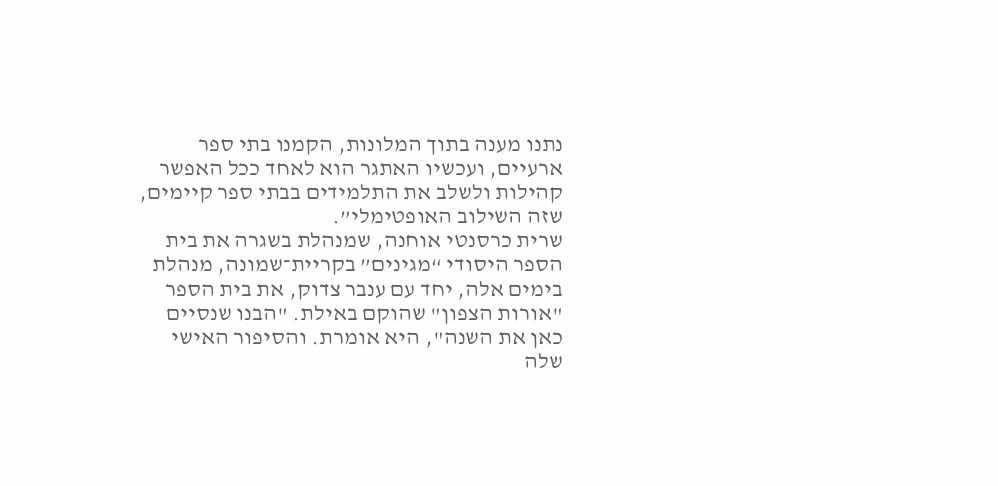נתנו מענה בתוך המלונות, הקמנו בתי ספר ארעיים, ועכשיו האתגר הוא לאחד ככל האפשר קהילות ולשלב את התלמידים בבתי ספר קיימים, שזה השילוב האופטימלי”.
שרית כרסנטי אוחנה, שמנהלת בשגרה את בית הספר היסודי “מגינים” בקריית־שמונה, מנהלת בימים אלה, יחד עם ענבר צדוק, את בית הספר "אורות הצפון" שהוקם באילת. "הבנו שנסיים כאן את השנה", היא אומרת. והסיפור האישי שלה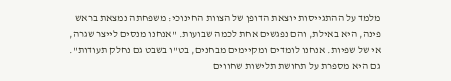מלמד על ההתגייסות יוצאת הדופן של הצוות החינוכי: משפחתה נמצאת בראש פינה, היא באילת, והם נפגשים אחת לכמה שבועות. "אנחנו מנסים לייצר שגרה, אי של שפיות. אנחנו לומדים ומקיימים מבחנים, בט"ו בשבט גם נחלק תעודות". גם היא מספרת על תחושת תלישות שחווים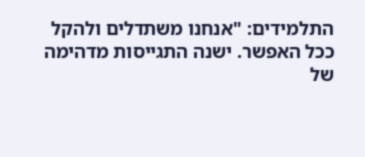התלמידים: "אנחנו משתדלים ולהקל ככל האפשר. ישנה התגייסות מדהימה של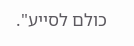כולם לסייע".